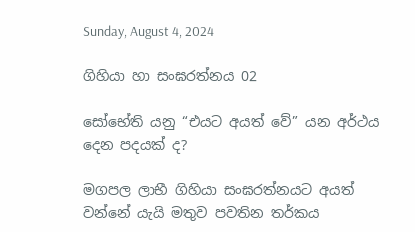Sunday, August 4, 2024

ගිහියා හා සංඝරත්නය 02

සෝභේති යනු “එයට අයත් වේ” යන අර්ථය දෙන පදයක් ද?

මගපල ලාභී ගිහියා සංඝරත්නයට අයත් වන්නේ යැයි මතුව පවතින තර්කය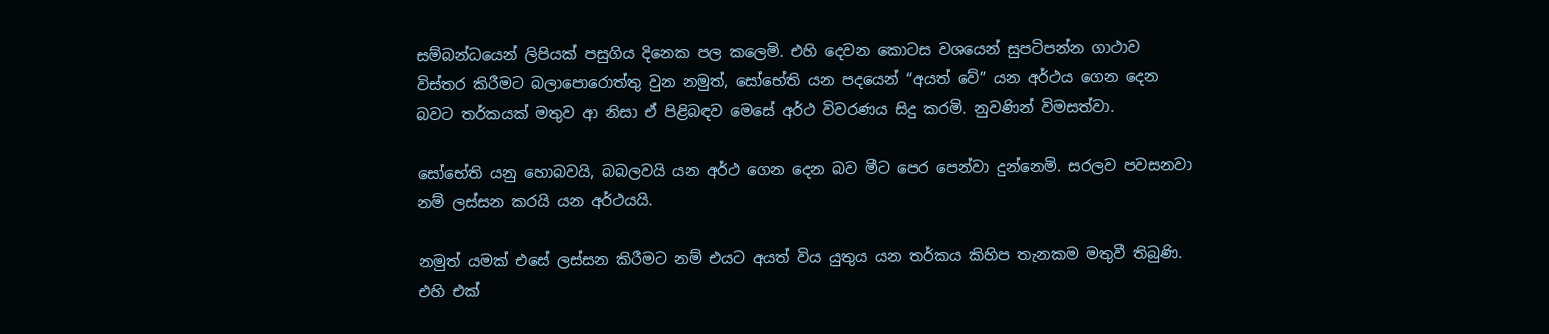සම්බන්ධයෙන් ලිපියක් පසුගිය දිනෙක පල කලෙමි. එහි දෙවන කොටස වශයෙන් සුපටිපන්න ගාථාව විස්තර කිරීමට බලාපොරොත්තු වුන නමුත්, සෝභේති යන පදයෙන් “අයත් වේ” යන අර්ථය ගෙන දෙන බවට තර්කයක් මතුව ආ නිසා ඒ පිළිබඳව මෙසේ අර්ථ විවරණය සිදු කරමි. නුවණින් විමසත්වා.

සෝභේති යනු හොබවයි, බබලවයි යන අර්ථ ගෙන දෙන බව මීට පෙර පෙන්වා දුන්නෙමි. සරලව පවසනවා නම් ලස්සන කරයි යන අර්ථයයි.

නමුත් යමක් එසේ ලස්සන කිරීමට නම් එයට අයත් විය යුතුය යන තර්කය කිහිප තැනකම මතුවී තිබුණි. එහි එක්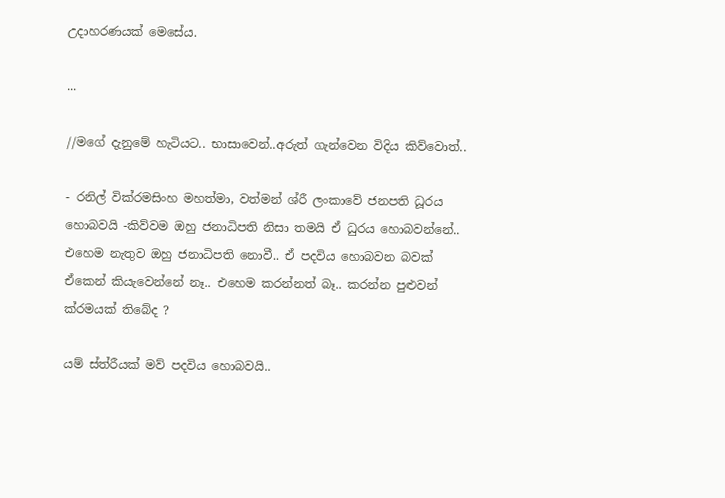උදාහරණයක් මෙසේය.

...

//මගේ දැනුමේ හැටියට.. භාසාවෙන්..අරුත් ගැන්වෙන විදිය කිව්වොත්..

- රනිල් වික්රමසිංහ මහත්මා, වත්මන් ශ්රී ලංකාවේ ජනපති ධූරය හොබවයි -කිව්වම ඔහු ජනාධිපති නිසා තමයි ඒ ධුරය හොබවන්නේ.. එහෙම නැතුව ඔහු ජනාධිපති නොවී.. ඒ පදවිය හොබවන බවක් ඒකෙන් කියැවෙන්නේ නෑ.. එහෙම කරන්නත් බෑ.. කරන්න පුළුවන් ක්රමයක් තිබේද ?

යම් ස්ත්රීයක් මව් පදවිය හොබවයි..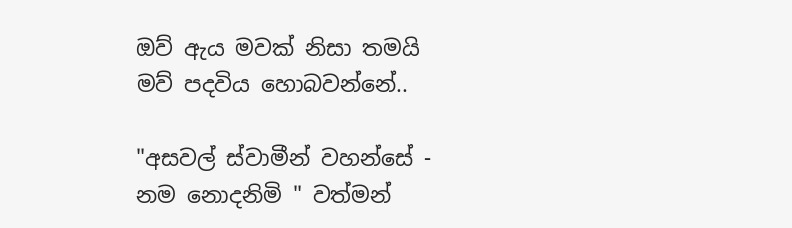ඔව් ඇය මවක් නිසා තමයි මව් පදවිය හොබවන්නේ..

"අසවල් ස්වාමීන් වහන්සේ - නම නොදනිමි " වත්මන්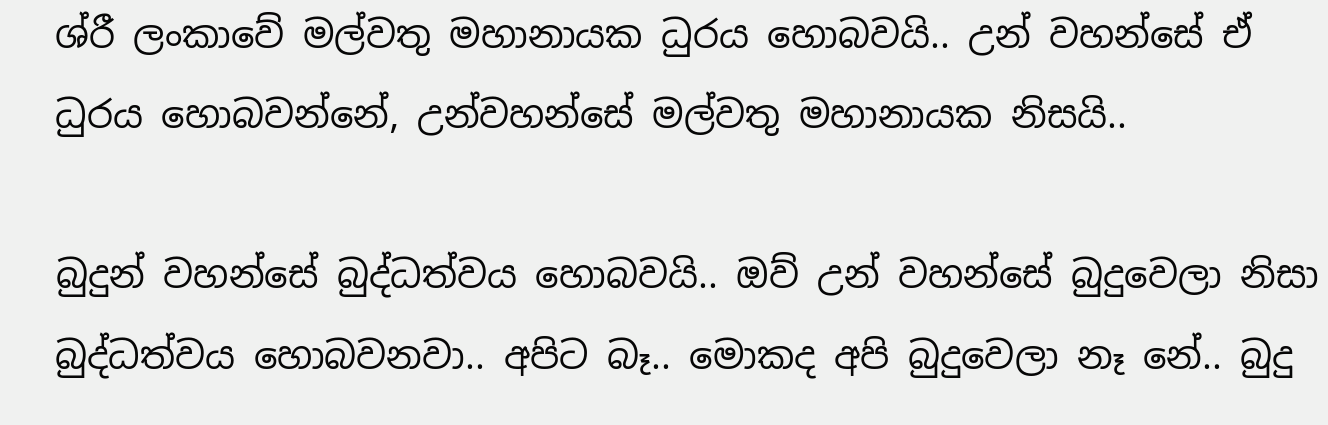ශ්රී ලංකාවේ මල්වතු මහානායක ධුරය හොබවයි.. උන් වහන්සේ ඒ ධුරය හොබවන්නේ, උන්වහන්සේ මල්වතු මහානායක නිසයි..

බුදුන් වහන්සේ බුද්ධත්වය හොබවයි.. ඔව් උන් වහන්සේ බුදුවෙලා නිසා බුද්ධත්වය හොබවනවා.. අපිට බෑ.. මොකද අපි බුදුවෙලා නෑ නේ.. බුදු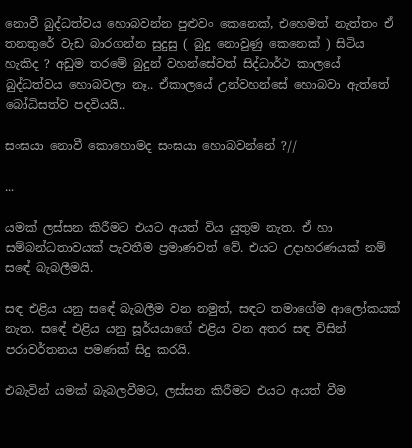නොවී බුද්ධත්වය හොබවන්න පුළුවං කෙනෙක්, එහෙමත් නැත්තං ඒ තනතුරේ වැඩ බාරගන්න සුදුසු ( බුදු නොවුණු කෙනෙක් ) සිටිය හැකිද ? අඩුම තරමේ බුදුන් වහන්සේවත් සිද්ධාර්ථ කාලයේ බුද්ධත්වය හොබවලා නෑ.. ඒකාලයේ උන්වහන්සේ හොබවා ඇත්තේ බෝධිසත්ව පදවියයි..

සංඝයා නොවී කොහොමද සංඝයා හොබවන්නේ ?//

...

යමක් ලස්සන කිරීමට එයට අයත් විය යුතුම නැත. ඒ හා සම්බන්ධතාවයක් පැවතීම ප්‍රමාණවත් වේ. එයට උදාහරණයක් නම් සඳේ බැබලීමයි.

සඳ එළිය යනු සඳේ බැබලීම වන නමුත්, සඳට තමාගේම ආලෝකයක් නැත. සඳේ එළිය යනු සූර්යයාගේ එළිය වන අතර සඳ විසින් පරාවර්තනය පමණක් සිදු කරයි.

එබැවින් යමක් බැබලවීමට, ලස්සන කිරීමට එයට අයත් වීම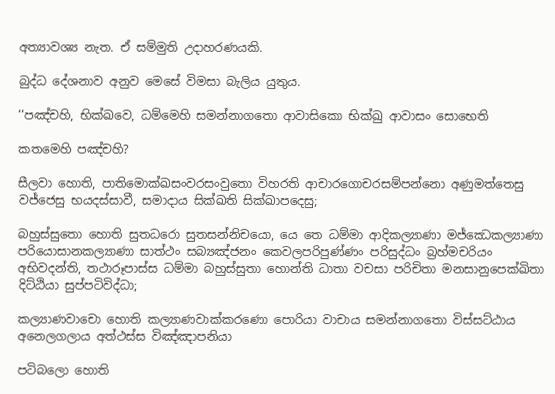අත්‍යාවශ්‍ය නැත. ඒ සම්මුති උදාහරණයකි.

බුද්ධ දේශනාව අනුව මෙසේ විමසා බැලිය යුතුය.

‘‘පඤ්‌චහි, භික්‌ඛවෙ, ධම්‌මෙහි සමන්‌නාගතො ආවාසිකො භික්‌ඛු ආවාසං සොභෙති

කතමෙහි පඤ්‌චහි?

සීලවා හොති, පාතිමොක්‌ඛසංවරසංවුතො විහරති ආචාරගොචරසම්‌පන්‌නො අණුමත්‌තෙසු වජ්‌ජෙසු භයදස්‌සාවී, සමාදාය සික්‌ඛති සික්‌ඛාපදෙසු;

බහුස්‌සුතො හොති සුතධරො සුතසන්‌නිචයො, යෙ තෙ ධම්‌මා ආදිකල්‍යාණා මජ්‌ඣෙකල්‍යාණා පරියොසානකල්‍යාණා සාත්‌ථං සබ්‍යඤ්‌ජනං කෙවලපරිපුණ්‌ණං පරිසුද්‌ධං බ්‍රහ්‌මචරියං අභිවදන්‌ති, තථාරූපාස්‌ස ධම්‌මා බහුස්‌සුතා හොන්‌ති ධාතා වචසා පරිචිතා මනසානුපෙක්‌ඛිතා දිට්‌ඨියා සුප්‌පටිවිද්‌ධා;

කල්‍යාණවාචො හොති කල්‍යාණවාක්‌කරණො පොරියා වාචාය සමන්‌නාගතො විස්‌සට්‌ඨාය අනෙලගලාය අත්‌ථස්‌ස විඤ්‌ඤාපනියා

පටිබලො හොති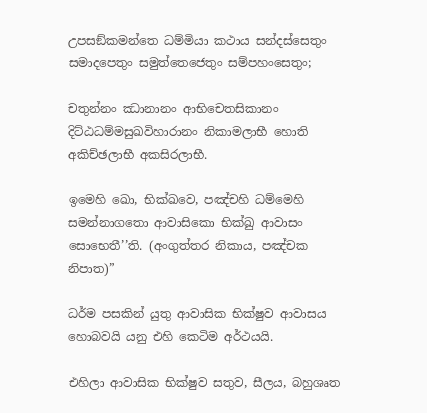උපසඞ්‌කමන්‌තෙ ධම්‌මියා කථාය සන්‌දස්‌සෙතුං සමාදපෙතුං සමුත්‌තෙජෙතුං සම්‌පහංසෙතුං;

චතුන්‌නං ඣානානං ආභිචෙතසිකානං දිට්‌ඨධම්‌මසුඛවිහාරානං නිකාමලාභී හොති අකිච්‌ඡලාභී අකසිරලාභී.

ඉමෙහි ඛො, භික්‌ඛවෙ, පඤ්‌චහි ධම්‌මෙහි සමන්‌නාගතො ආවාසිකො භික්‌ඛු ආවාසං සොභෙතී’’ති. (අංගුත්තර නිකාය, පඤ්චක නිපාත)”

ධර්ම පසකින් යුතු ආවාසික භික්ෂුව ආවාසය හොබවයි යනු එහි කෙටිම අර්ථයයි.

එහිලා ආවාසික භික්ෂුව සතුව, සීලය, බහුශෘත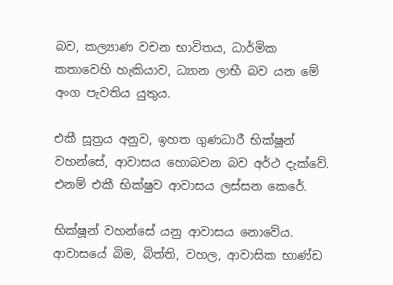බව, කල්‍යාණ වචන භාවිතය, ධාර්මික කතාවෙහි හැකියාව, ධ්‍යාන ලාභී බව යන මේ අංග පැවතිය යුතුය.

එකී සූත්‍රය අනුව, ඉහත ගුණධාරී භික්ෂූන් වහන්සේ, ආවාසය හොබවන බව අර්ථ දැක්වේ. එනම් එකී භික්ෂුව ආවාසය ලස්සන කෙරේ.

භික්ෂූන් වහන්සේ යනු ආවාසය නොවේය. ආවාසයේ බිම, බිත්ති, වහල, ආවාසික භාණ්ඩ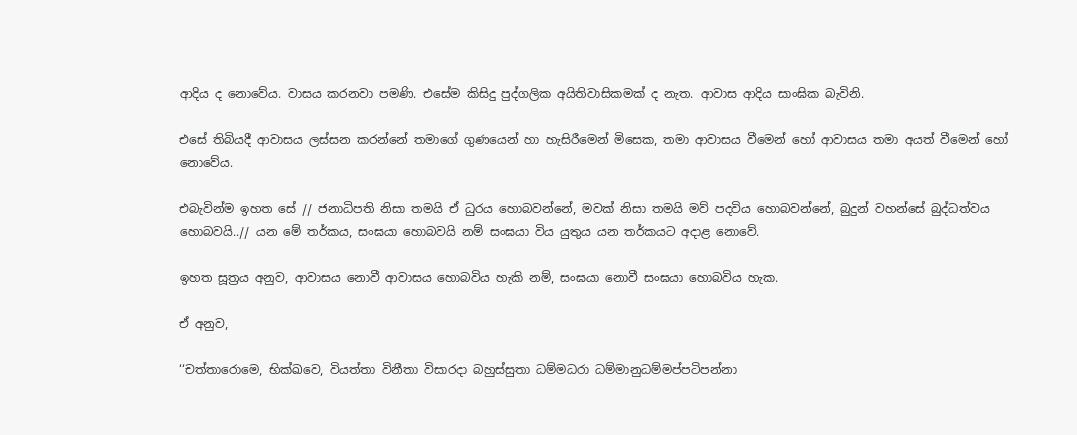ආදිය ද නොවේය. වාසය කරනවා පමණි. එසේම කිසිදු පුද්ගලික අයිතිවාසිකමක් ද නැත. ආවාස ආදිය සාංඝික බැවිනි.

එසේ තිබියදී ආවාසය ලස්සන කරන්නේ තමාගේ ගුණයෙන් හා හැසිරීමෙන් මිසෙක, තමා ආවාසය වීමෙන් හෝ ආවාසය තමා අයත් වීමෙන් හෝ නොවේය.

එබැවින්ම ඉහත සේ // ජනාධිපති නිසා තමයි ඒ ධුරය හොබවන්නේ, මවක් නිසා තමයි මව් පදවිය හොබවන්නේ, බුදුන් වහන්සේ බුද්ධත්වය හොබවයි..// යන මේ තර්කය, සංඝයා හොබවයි නම් සංඝයා විය යුතුය යන තර්කයට අදාළ නොවේ.

ඉහත සූත්‍රය අනුව, ආවාසය නොවී ආවාසය හොබවිය හැකි නම්, සංඝයා නොවී සංඝයා හොබවිය හැක.

ඒ අනුව,

‘‘චත්‌තාරොමෙ, භික්‌ඛවෙ, වියත්‌තා විනීතා විසාරදා බහුස්‌සුතා ධම්‌මධරා ධම්‌මානුධම්‌මප්‌පටිපන්‌නා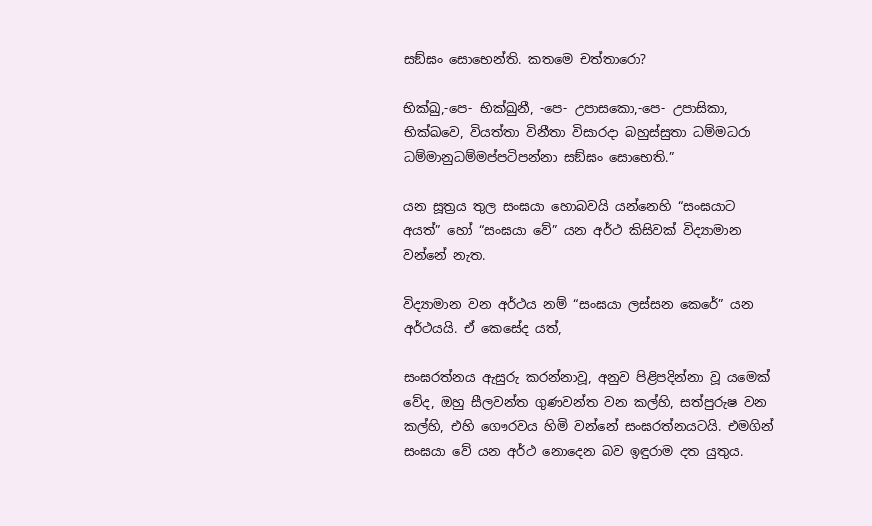සඞ්‌ඝං සොභෙන්‌ති. කතමෙ චත්‌තාරො?

භික්‌ඛු,-පෙ- භික්‌ඛුනී, -පෙ- උපාසකො,-පෙ- උපාසිකා, භික්‌ඛවෙ, වියත්‌තා විනීතා විසාරදා බහුස්‌සුතා ධම්‌මධරා ධම්‌මානුධම්‌මප්‌පටිපන්‌නා සඞ්‌ඝං සොභෙති.”

යන සූත්‍රය තුල සංඝයා හොබවයි යන්නෙහි “සංඝයාට අයත්” හෝ “සංඝයා වේ” යන අර්ථ කිසිවක් විද්‍යාමාන වන්නේ නැත.

විද්‍යාමාන වන අර්ථය නම් “සංඝයා ලස්සන කෙරේ” යන අර්ථයයි. ඒ කෙසේද යත්,

සංඝරත්නය ඇසුරු කරන්නාවූ, අනුව පිළිපදින්නා වූ යමෙක් වේද, ඔහු සීලවන්ත ගුණවන්ත වන කල්හි, සත්පුරුෂ වන කල්හි, එහි ගෞරවය හිමි වන්නේ සංඝරත්නයටයි. එමගින් සංඝයා වේ යන අර්ථ නොදෙන බව ඉඳුරාම දත යුතුය.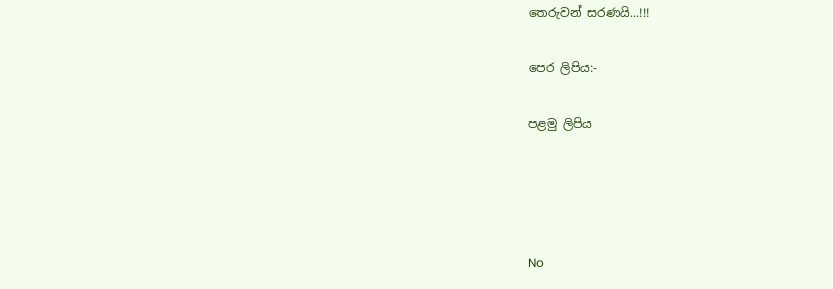තෙරුවන් සරණයි...!!!

පෙර ලිපිය:-

පළමු ලිපිය




No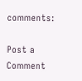comments:

Post a Comment